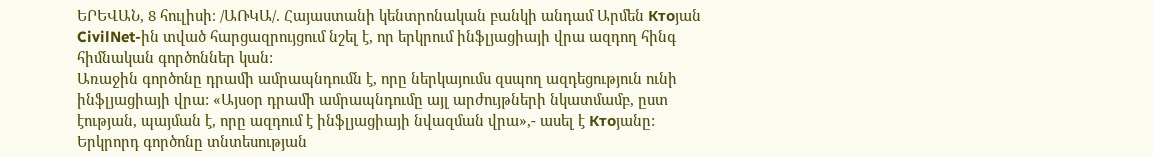ԵՐԵՎԱՆ, 8 հուլիսի։ /ԱՌԿԱ/. Հայաստանի կենտրոնական բանկի անդամ Արմեն Ктоյան CivilNet-ին տված հարցազրույցում նշել է, որ երկրում ինֆլյացիայի վրա ազդող հինգ հիմնական գործոններ կան:
Առաջին գործոնը դրամի ամրապնդումն է, որը ներկայումս զսպող ազդեցություն ունի ինֆլյացիայի վրա: «Այսօր դրամի ամրապնդումը այլ արժույթների նկատմամբ, ըստ էության, պայման է, որը ազդում է ինֆլյացիայի նվազման վրա»,- ասել է Ктоյանը:
Երկրորդ գործոնը տնտեսության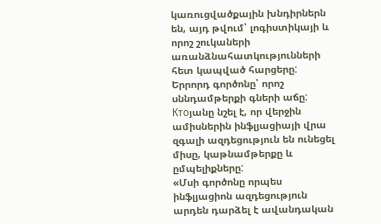կառուցվածքային խնդիրներն են, այդ թվում՝ լոգիստիկայի և որոշ շուկաների առանձնահատկությունների հետ կապված հարցերը:
Երրորդ գործոնը՝ որոշ սննդամթերքի գների աճը: Ктоյանը նշել է, որ վերջին ամիսներին ինֆլյացիայի վրա զգալի ազդեցություն են ունեցել միսը, կաթնամթերքը և ըմպելիքները:
«Մսի գործոնը որպես ինֆլյացիոն ազդեցություն արդեն դարձել է ավանդական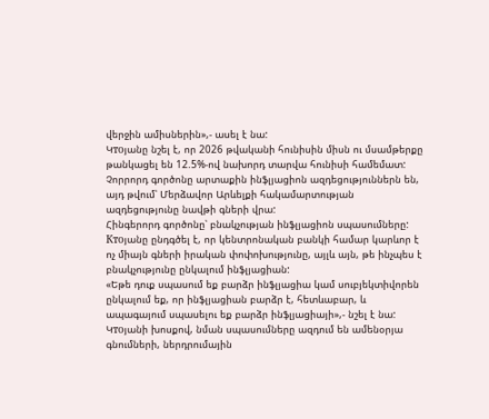վերջին ամիսներին»,- ասել է նա:
Կтоյանը նշել է, որ 2026 թվականի հունիսին միսն ու մսամթերքը թանկացել են 12.5%-ով նախորդ տարվա հունիսի համեմատ:
Չորրորդ գործոնը արտաքին ինֆլյացիոն ազդեցություններն են, այդ թվում՝ Մերձավոր Արևելքի հակամարտության ազդեցությունը նավթի գների վրա:
Հինգերորդ գործոնը՝ բնակչության ինֆլյացիոն սպասումները: Ктоյանը ընդգծել է, որ կենտրոնական բանկի համար կարևոր է ոչ միայն գների իրական փոփոխությունը, այլև այն, թե ինչպես է բնակչությունը ընկալում ինֆլյացիան:
«Եթե դուք սպասում եք բարձր ինֆլյացիա կամ սուբյեկտիվորեն ընկալում եք, որ ինֆլյացիան բարձր է, հետևաբար, և ապագայում սպասելու եք բարձր ինֆլյացիայի»,- նշել է նա:
Կтоյանի խոսքով, նման սպասումները ազդում են ամենօրյա գնումների, ներդրումային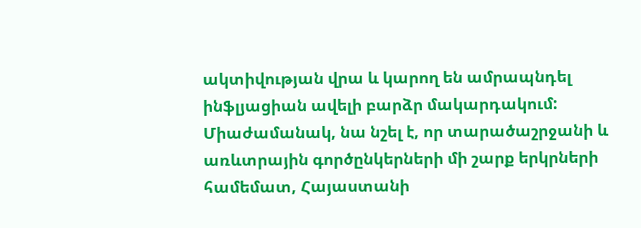ակտիվության վրա և կարող են ամրապնդել ինֆլյացիան ավելի բարձր մակարդակում:
Միաժամանակ, նա նշել է, որ տարածաշրջանի և առևտրային գործընկերների մի շարք երկրների համեմատ, Հայաստանի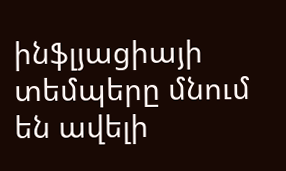ինֆլյացիայի տեմպերը մնում են ավելի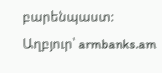բարենպաստ:
Աղբյուր՝ armbanks.am